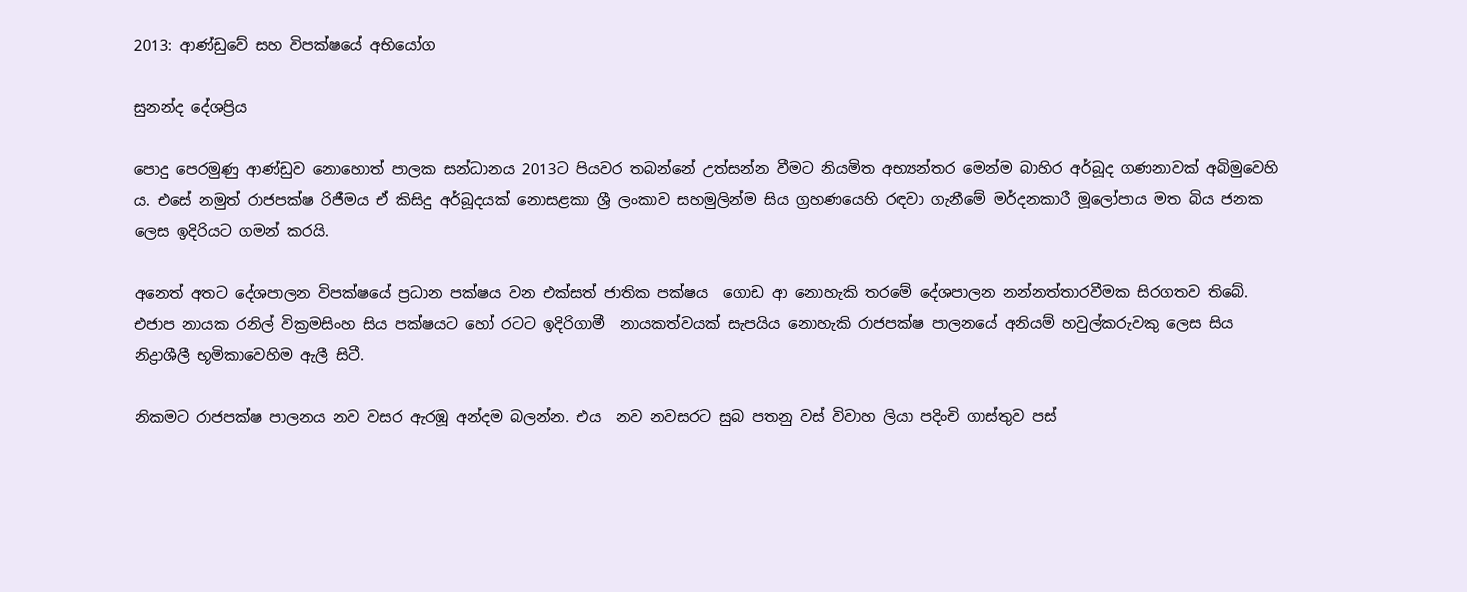2013: ආණ්ඩුවේ සහ විපක්ෂයේ අභියෝග

සුනන්ද දේශප්‍රිය

පොදු පෙරමුණු ආණ්ඩුව නොහොත් පාලක සන්ධානය 2013ට පියවර තබන්නේ උත්සන්න වීමට නියමිත අභ්‍යන්තර මෙන්ම බාහිර අර්බූද ගණනාවක් අබිමුවෙහි ය. එසේ නමුත් රාජපක්ෂ රිජීමය ඒ කිසිදු අර්බූදයක් නොසළකා ශ්‍රී ලංකාව සහමුලින්ම සිය ග්‍රහණයෙහි රඳවා ගැනීමේ මර්දනකාරී මූලෝපාය මත බිය ජනක ලෙස ඉදිරියට ගමන් කරයි.

අනෙත් අතට දේශපාලන විපක්ෂයේ ප්‍රධාන පක්ෂය වන එක්සත් ජාතික පක්ෂය  ගොඩ ආ නොහැකි තරමේ දේශපාලන නන්නත්තාරවීමක සිරගතව තිබේ. එජාප නායක රනිල් වික්‍රමසිංහ සිය පක්ෂයට හෝ රටට ඉදිරිගාමී  නායකත්වයක් සැපයිය නොහැකි රාජපක්ෂ පාලනයේ අනියම් හවුල්කරුවකු ලෙස සිය නිද්‍රාශීලී භූමිකාවෙහිම ඇලී සිටී.

නිකමට රාජපක්ෂ පාලනය නව වසර ඇරඹූ අන්දම බලන්න. එය  නව නවසරට සුබ පතනු වස් විවාහ ලියා පදිංචි ගාස්තුව පස්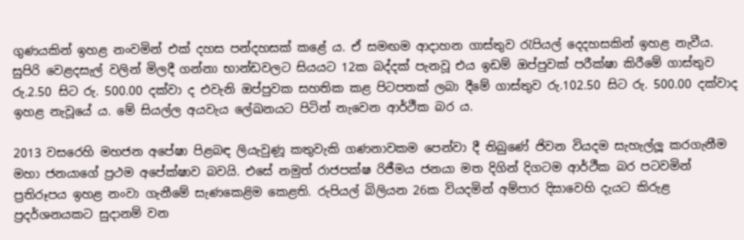ගුණයකින් ඉහළ නංවමින් එක් දහස පන්දහසක් කළේ ය. ඒ සමඟම ආදාහන ගාස්තුව රැපියල් දෙදහසකින් ඉහළ නැවීය. සුපිරි වෙළදසැල් වලින් මිලදී ගන්නා භාන්ඩවලට සියයට 12ක බද්දක් පැනවූ එය ඉඩම් ඔප්පුවක් පරීක්ෂා කිරීමේ ගාස්තුව රු.2.50 සිට රු. 500.00 දක්වා ද එවැනි ඔප්පුවක සහතික කළ පිටපතක් ලබා දීමේ ගාස්තුව රු.102.50 සිට රු. 500.00 දක්වාද ඉහළ නැවූයේ ය. මේ සියල්ල අයවැය ලේඛනයට පිටින් නැවෙන ආර්ථීක බර ය.

2013 වසරෙහි මහජන අපේෂා පිළබඳ ලියැවුණූ කතුවැකි ගණනාවකම පෙන්වා දී තිබුණේ ජිවන වියදම සැහැල්ලූ කරගැනීම මහා ජනයාගේ ප්‍රථම අපේක්ෂාව බවයි. එසේ නමුත් රාජපක්ෂ රිජීමය ජනයා මත දිගින් දිගටම ආර්ථීක බර පටවමින් ප්‍රතිරූපය ඉහළ නංවා ගැනීමේ සැණකෙළිම කෙළති. රුපියල් බිලියන 26ක වියදමින් අම්පාර දිසාවෙහි දැයට කිරුළ ප්‍රදර්ශනයකට සුදානම් වන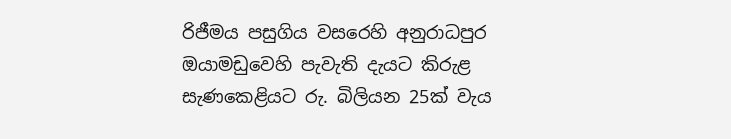රිජීමය පසුගිය වසරෙහි අනුරාධපුර ඔයාමඩුවෙහි පැවැති දැයට කිරුළ සැණකෙළියට රු. බිලියන 25ක් වැය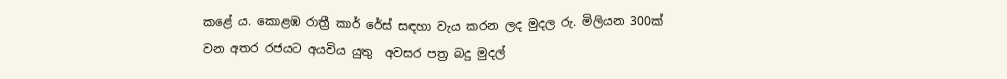කළේ ය. කොළඹ රාත්‍රී කාර් රේස් සඳහා වැය කරන ලද මුදල රු. මිලියන 300ක් වන අතර රජයට අයවිය යුතු  අවසර පත්‍ර බදු මුදල්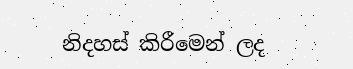නිදහස් කිරීමෙන් ලද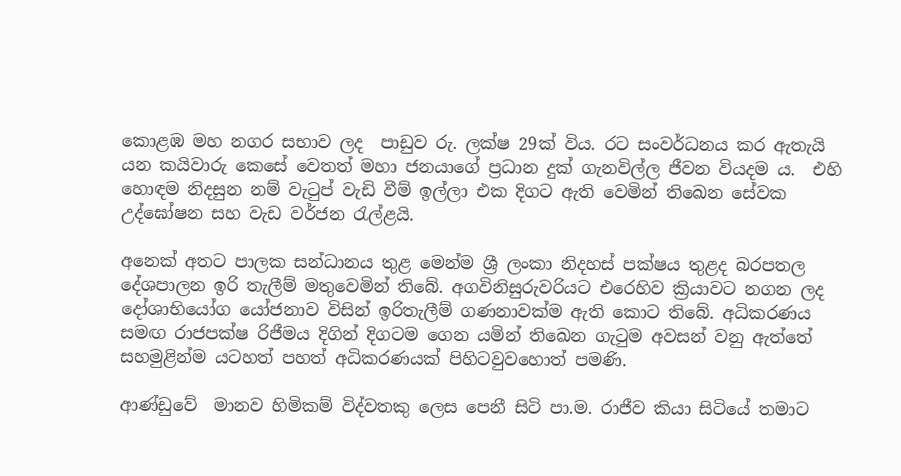කොළඹ මහ නගර සභාව ලද  පාඩුව රු. ලක්ෂ 29ක් විය. රට සංවර්ධනය කර ඇතැයි යන කයිවාරු කෙසේ වෙතත් මහා ජනයාගේ ප්‍රධාන දුක් ගැනවිල්ල ජීවන වියදම ය.  එහි හොඳම නිදසුන නම් වැටුප් වැඩි වීම් ඉල්ලා එක දිගට ඇති වෙමින් තිඛෙන සේවක උද්ඝෝෂන සහ වැඩ වර්ජන රැල්ළයි.

අනෙක් අතට පාලක සන්ධානය තුළ මෙන්ම ශ්‍රී ලංකා නිදහස් පක්ෂය තුළද බරපතල දේශපාලන ඉරි තැලීම් මතුවෙමින් තිබේ. අගවිනිසුරුවරියට එරෙහිව ක්‍රියාවට නගන ලද දෝශාභියෝග යෝජනාව විසින් ඉරිතැලීම් ගණනාවක්ම ඇති කොට තිබේ. අධිකරණය සමඟ රාජපක්ෂ රිජීමය දිගින් දිගටම ගෙන යමින් තිඛෙන ගැටුම අවසන් වනු ඇත්තේ සහමුළින්ම යටහත් පහත් අධිකරණයක් පිහිටවුවහොත් පමණි.

ආණ්ඩුවේ  මානව හිමිකම් විද්වතකු ලෙස පෙනී සිටි පා.ම. රාජීව කියා සිටියේ තමාට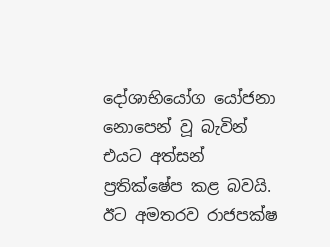දෝශාභියෝග යෝජනා නොපෙන් වූ බැවින් එයට අත්සන් ප්‍රතික්ෂේප කළ බවයි. ඊට අමතරව රාජපක්ෂ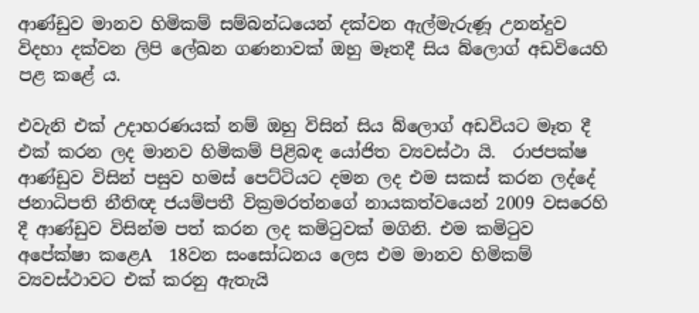ආණ්ඩුව මානව හිමිකම් සම්බන්ධයෙන් දක්වන ඇල්මැරුණූ උනන්දුව  විදහා දක්වන ලිපි ලේඛන ගණනාවක් ඔහු මෑතදී සිය බ්ලොග් අඩවියෙහි පළ කළේ ය.

එවැනි එක් උදාහරණයක් නම් ඔහු විසින් සිය බ්ලොග් අඩවියට මෑත දී  එක් කරන ලද මානව හිමිකම් පිළිබඳ යෝජිත ව්‍යවස්ථා යි.  රාජපක්ෂ ආණ්ඩුව විසින් පසුව හමස් පෙට්ටියට දමන ලද එම සකස් කරන ලද්දේ  ජනාධිපති නීතිඥ ජයම්පතී වික්‍රමරත්නගේ නායකත්වයෙන් 2009 වසරෙහි දී ආණ්ඩුව විසින්ම පත් කරන ලද කමිටුවක් මගිනි. එම කමිටුව අපේක්ෂා කළෙA  18වන සංසෝධනය ලෙස එම මානව හිමිකම් ව්‍යවස්ථාවට එක් කරනු ඇතැයි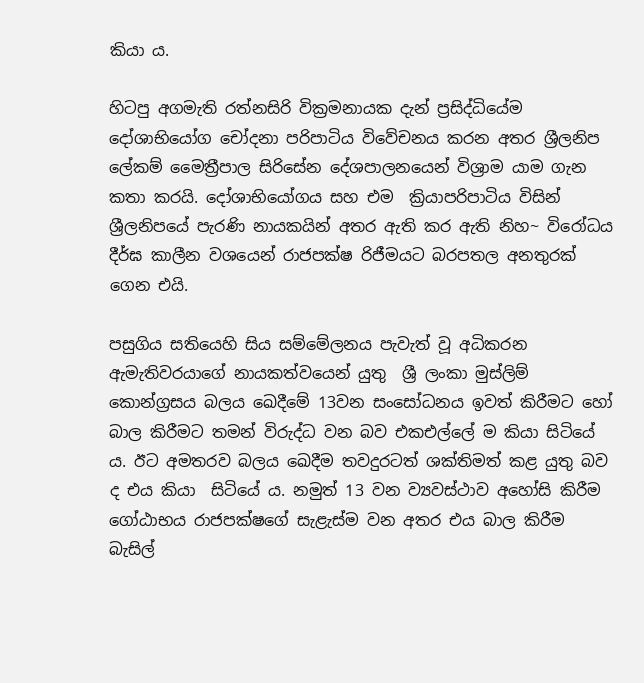කියා ය.

හිටපු අගමැති රත්නසිරි වික්‍රමනායක දැන් ප්‍රසිද්ධියේම දෝශාභියෝග චෝදනා පරිපාටිය විවේචනය කරන අතර ශ්‍රීලනිප ලේකම් මෛත්‍රීපාල සිරිසේන දේශපාලනයෙන් විශ්‍රාම යාම ගැන කතා කරයි. දෝශාභියෝගය සහ එම  ක්‍රියාපරිපාටිය විසින් ශ්‍රීලනිපයේ පැරණි නායකයින් අතර ඇති කර ඇති නිහ~ විරෝධය දීර්ඝ කාලීන වශයෙන් රාජපක්ෂ රිජීමයට බරපතල අනතුරක් ගෙන එයි.

පසුගිය සතියෙහි සිය සම්මේලනය පැවැත් වූ අධිකරන ඇමැතිවරයාගේ නායකත්වයෙන් යුතු  ශ්‍රී ලංකා මුස්ලිම් කොන්ග්‍රසය බලය ඛෙදීමේ 13වන සංසෝධනය ඉවත් කිරීමට හෝ බාල කිරීමට තමන් විරුද්ධ වන බව එකඑල්ලේ ම කියා සිටියේ ය. ඊට අමතරව බලය ඛෙදීම තවදුරටත් ශක්තිමත් කළ යුතු බව ද එය කියා  සිටියේ ය. නමුත් 13 වන ව්‍යවස්ථාව අහෝසි කිරීම ගෝඨාභය රාජපක්ෂගේ සැළැස්ම වන අතර එය බාල කිරීම බැසිල්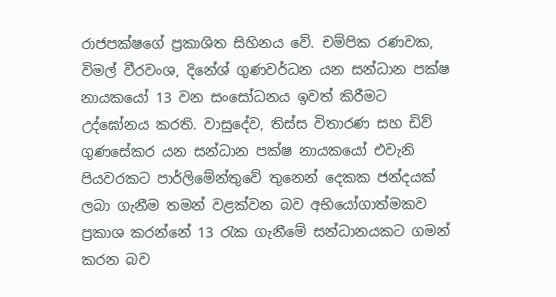රාජපක්ෂගේ ප්‍රකාශිත සිහිනය වේ. චම්පික රණවක, විමල් වීරවංශ, දිනේශ් ගුණවර්ධන යන සන්ධාන පක්ෂ නායකයෝ 13 වන සංසෝධනය ඉවත් කිරීමට උද්ඝෝනය කරති. වාසුදේව, තිස්ස විතාරණ සහ ඩිව් ගුණසේකර යන සන්ධාන පක්ෂ නායකයෝ එවැනි පියවරකට පාර්ලිමේන්තුවේ තුනෙන් දෙකක ජන්දයක් ලබා ගැනීම තමන් වළක්වන බව අභියෝගාත්මකව ප්‍රකාශ කරන්නේ 13 රැක ගැනීමේ සන්ධානයකට ගමන් කරන බව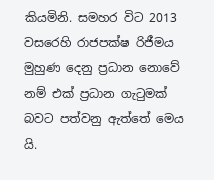කියමිනි. සමහර විට 2013 වසරෙහි රාජපක්ෂ රිජීමය මුහුණ දෙනු ප්‍රධාන නොවේ නම් එක් ප්‍රධාන ගැටුමක් බවට පත්වනු ඇත්තේ මෙය යි.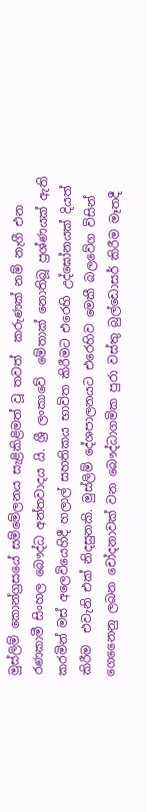මුස්ලිම් කොන්ග්‍රසයේ සම්මේලනය සැළිකිළිමත් වූ තවත්  කරුණක් නම් නැගී එන රණකාමී සිංහල බෞද්ධ අන්තවාදය යි. ශ්‍රී ලංකාවේ  මේතාක් නොතිබූ ප්‍රශ්ණයක් ඇති කරමින් මස් අලෙවියෙහිදී හලාල් සහතිකය භාවිත කිරීමට එරෙහි උද්ඝෝනයක් දියත් කිරීම  එවැනි එක් නිදසුනකි. මුස්ලිම් දේශපාලනයට එරෙහිව මෙකී බලවේග විසින් ගෙනෛනු ලබන චෝදනාවක් වන බෞද්ධාගමික පුරා වස්තු බුල්ඩොසර් කිරීම මෑතදී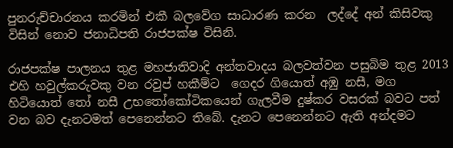පුනරුච්චාරනය කරමින් එකී බලවේග සාධාරණ කරන  ලද්දේ අන් කිසිවකු විසින් නොව ජනාධිපති රාජපක්ෂ විසිනි.

රාජපක්ෂ පාලනය තුළ මහජාතිවාදි අන්තවාදය බලවත්වන පසුබිම තුළ 2013 එහි හවුල්කරුවකු වන රවුප් හකීම්ට  ගෙදර ගියොත් අඹු නසී, මග හිටියොත් තෝ නසී උභතෝකෝටිකයෙන් ගැලවීම දුෂ්කර වසරක් බවට පත් වන බව දැනටමත් පෙනෙන්නට තිබේ. දැනට පෙනෙන්නට ඇති අන්දමට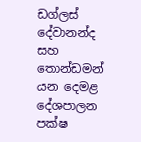ඩග්ලස් දේවානන්ද සහ තොන්ඩමන් යන දෙමළ දේශපාලන පක්ෂ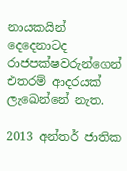නායකයින් දෙදෙනාටද රාජපක්ෂවරුන්ගෙන් එතරම් ආදරයක් ලැඛෙන්නේ නැත.

2013 අන්තර් ජාතික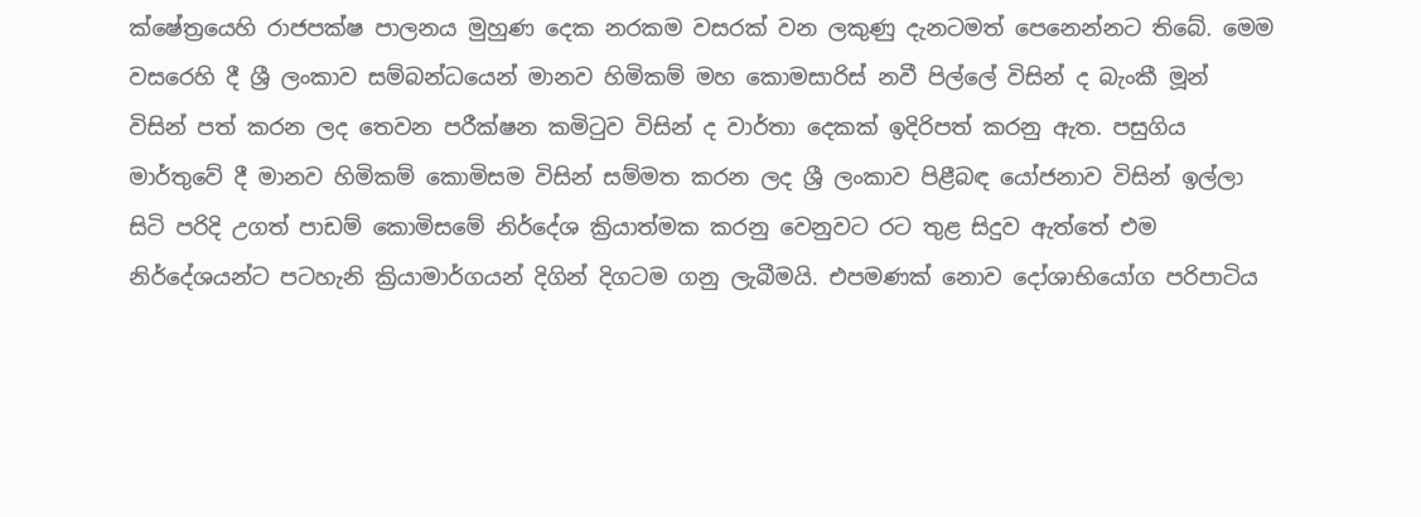ක්ෂේත්‍රයෙහි රාජපක්ෂ පාලනය මුහුණ දෙක නරකම වසරක් වන ලකුණු දැනටමත් පෙනෙන්නට තිබේ. මෙම වසරෙහි දී ශ්‍රී ලංකාව සම්බන්ධයෙන් මානව හිමිකම් මහ කොමසාරිස් නවී පිල්ලේ විසින් ද බැංකී මූන් විසින් පත් කරන ලද තෙවන පරීක්ෂන කමිටුව විසින් ද වාර්තා දෙකක් ඉදිරිපත් කරනු ඇත. පසුගිය මාර්තුවේ දී මානව හිමිකම් කොමිසම විසින් සම්මත කරන ලද ශ්‍රී ලංකාව පිළීබඳ යෝජනාව විසින් ඉල්ලා සිටි පරිදි උගත් පාඩම් කොමිසමේ නිර්දේශ ක්‍රියාත්මක කරනු වෙනුවට රට තුළ සිදුව ඇත්තේ එම නිර්දේශයන්ට පටහැනි ක්‍රියාමාර්ගයන් දිගින් දිගටම ගනු ලැබීමයි. එපමණක් නොව දෝශාභියෝග පරිපාටිය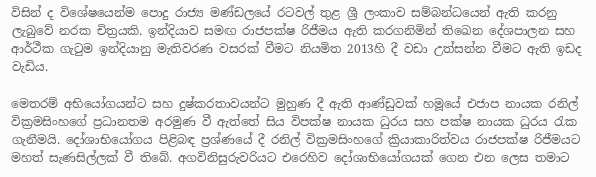විසින් ද විශේෂයෙන්ම පොදු රාජ්‍ය මණ්ඩලයේ රටවල් තුළ ශ්‍රී ලංකාව සම්බන්ධයෙන් ඇති කරනු ලැබුවේ නරක චිත්‍රයකි. ඉන්දියාව සමඟ රාජපක්ෂ රිජීමය ඇති කරගනිමින් තිඛෙන දේශපාලන සහ ආර්ථීක ගැටුම ඉන්දියානු මැතිවරණ වසරක් වීමට නියමිත 2013හි දී වඩා උත්සන්න වීමට ඇති ඉඩද වැඩිය.

මෙතරම් අභියෝගයන්ට සහ දුෂ්කරතාවයන්ට මුහුණ දී ඇති ආණ්ඩුවක් හමූයේ එජාප නායක රනිල් වික්‍රමසිංහගේ ප්‍රධානතම අරමුණ වී ඇත්තේ සිය විපක්ෂ නායක ධුරය සහ පක්ෂ නායක ධුරය රැක ගැනීමයි. දෝශාභියෝගය පිළිබඳ ප්‍රශ්ණයේ දී රනිල් වික්‍රමසිංහගේ ක්‍රියාකාරිත්වය රාජපක්ෂ රිජීමයට මහත් සැණසිල්ලක් වී තිබේ. අගවිනිසුරුවරියට එරෙහිව දෝශාභියෝගයක් ගෙන එන ලෙස තමාට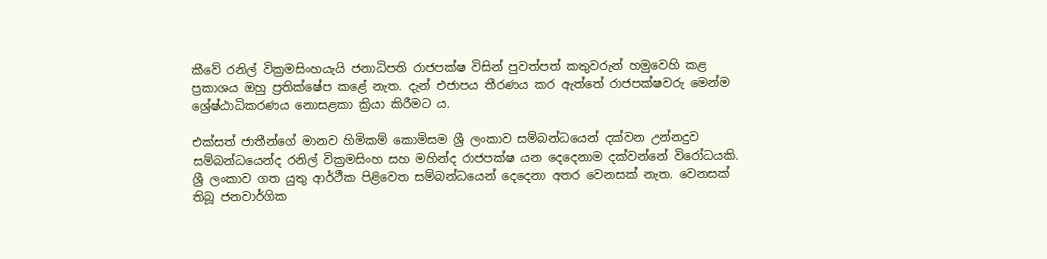කීවේ රනිල් වික්‍රමසිංහයැයි ජනාධිපති රාජපක්ෂ විසින් පුවත්පත් කතුවරුන් හමුවෙහි කළ ප්‍රකාශය ඔහු ප්‍රතික්ෂේප කළේ නැත. දැන් එජාපය තීරණය කර ඇත්තේ රාජපක්ෂවරු මෙන්ම ශ්‍රේෂ්ඨාධිකරණය නොසළකා ක්‍රියා කිරීමට ය.

එක්සත් ජාතීන්ගේ මානව හිමිකම් කොමිසම ශ්‍රී ලංකාව සම්බන්ධයෙන් දක්වන උන්නදුව සම්බන්ධයෙන්ද රනිල් වික්‍රමසිංහ සහ මහින්ද රාජපක්ෂ යන දෙදෙනාම දක්වන්නේ විරෝධයකි. ශ්‍රී ලංකාව ගත යුතු ආර්ථීක පිළිවෙත සම්බන්ධයෙන් දෙදෙනා අතර වෙනසක් නැත. වෙනසක් තිබූ ජනවාර්ගික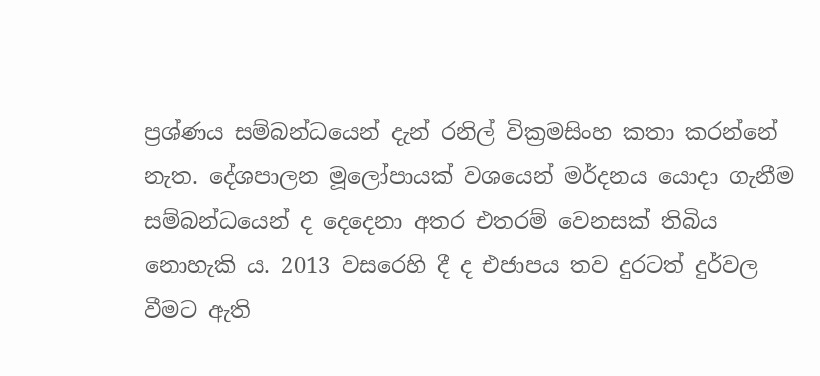ප්‍රශ්ණය සම්බන්ධයෙන් දැන් රනිල් වික්‍රමසිංහ කතා කරන්නේ නැත. දේශපාලන මූලෝපායක් වශයෙන් මර්දනය යොදා ගැනීම සම්බන්ධයෙන් ද දෙදෙනා අතර එතරම් වෙනසක් තිබිය නොහැකි ය. 2013 වසරෙහි දී ද එජාපය තව දුරටත් දුර්වල වීමට ඇති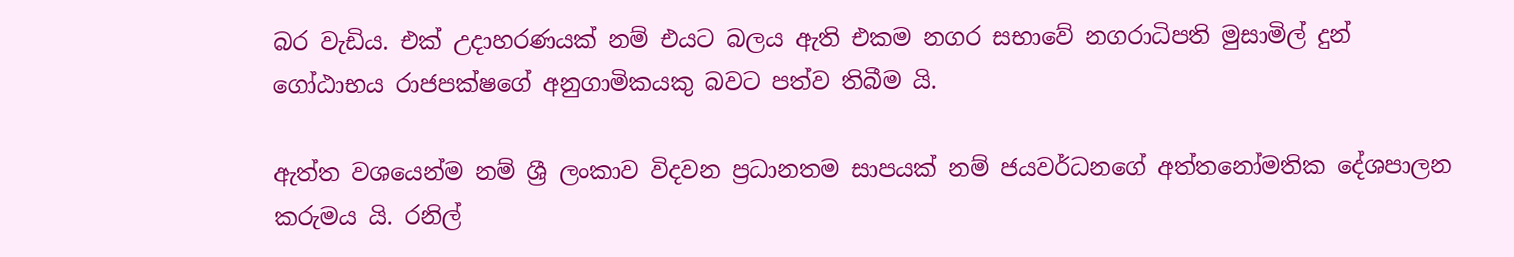බර වැඩිය. එක් උදාහරණයක් නම් එයට බලය ඇති එකම නගර සභාවේ නගරාධිපති මුසාමිල් දුන් ගෝඨාභය රාජපක්ෂගේ අනුගාමිකයකු බවට පත්ව තිබීම යි.

ඇත්ත වශයෙන්ම නම් ශ්‍රී ලංකාව විදවන ප්‍රධානතම සාපයක් නම් ජයවර්ධනගේ අත්තනෝමතික දේශපාලන කරුමය යි. රනිල්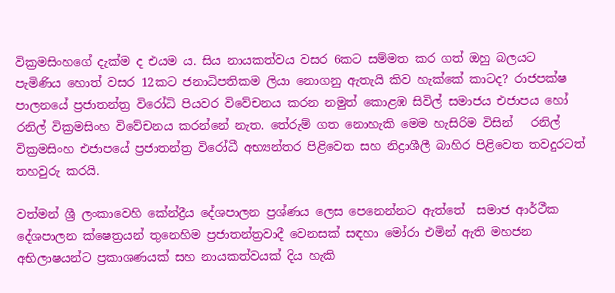වික්‍රමසිංහගේ දැක්ම ද එයම ය. සිය නායකත්වය වසර 6කට සම්මත කර ගත් ඔහු බලයට පැමිණිය හොත් වසර 12කට ජනාධිපතිකම ලියා නොගනු ඇතැයි කිව හැක්කේ කාටද? රාජපක්ෂ පාලනයේ ප්‍රජාතන්ත්‍ර විරෝධි පියවර විවේචනය කරන නමුත් කොළඹ සිවිල් සමාජය එජාපය හෝ රනිල් වික්‍රමසිංහ විවේචනය කරන්නේ නැත. තේරුම් ගත නොහැකි මෙම හැසිරිම විසින්   රනිල් වික්‍රමසිංහ එජාපයේ ප්‍රජාතන්ත්‍ර විරෝධී අභ්‍යන්තර පිළිවෙත සහ නිද්‍රාශීලී බාහිර පිළිවෙත තවදුරටත් තහවුරු කරයි.

වත්මන් ශ්‍රී ලංකාවෙහි කේන්ද්‍රීය දේශපාලන ප්‍රශ්ණය ලෙස පෙනෙන්නට ඇත්තේ  සමාජ ආර්ථීක දේශපාලන ක්ෂෙත්‍රයන් තුනෙහිම ප්‍රජාතන්ත්‍රවාදී වෙනසක් සඳහා මෝරා එමින් ඇති මහජන අභිලාෂයන්ට ප්‍රකාශණයක් සහ නායකත්වයක් දිය හැකි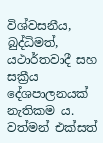විශ්වසනීය, බුද්ධිමත්, යථාර්තවාදී සහ සක්‍රීය දේශපාලනයක් නැතිකම ය. වත්මන් එක්සත්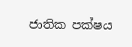ජාතික පක්ෂය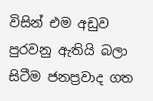විසින් එම අඩුව පුරවනු ඇතියි බලා සිටීම ජනප්‍රවාද ගත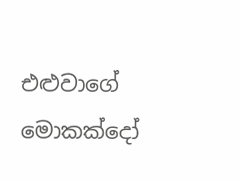එළුවාගේ මොකක්දෝ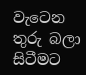වැටෙන තුරු බලා සිටීමට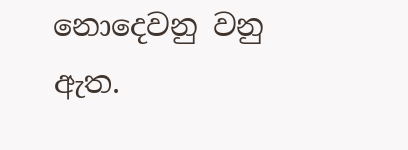නොදෙවනු වනු ඇත.